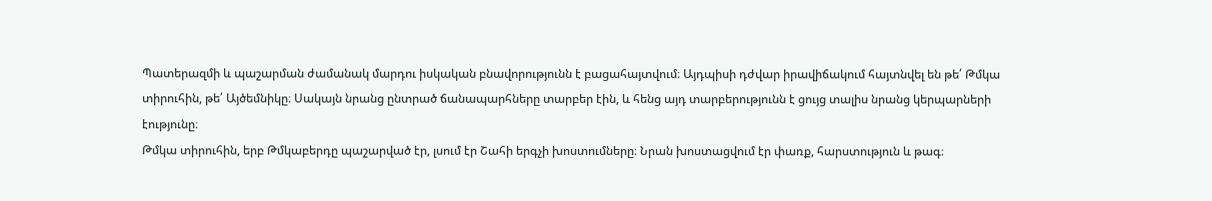Պատերազմի և պաշարման ժամանակ մարդու իսկական բնավորությունն է բացահայտվում։ Այդպիսի դժվար իրավիճակում հայտնվել են թե՛ Թմկա տիրուհին, թե՛ Այծեմնիկը։ Սակայն նրանց ընտրած ճանապարհները տարբեր էին, և հենց այդ տարբերությունն է ցույց տալիս նրանց կերպարների էությունը։
Թմկա տիրուհին, երբ Թմկաբերդը պաշարված էր, լսում էր Շահի երգչի խոստումները։ Նրան խոստացվում էր փառք, հարստություն և թագ։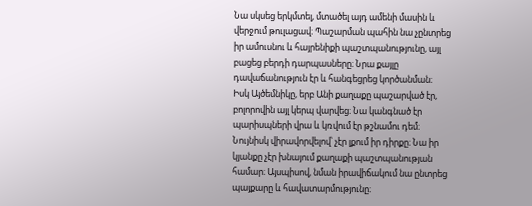Նա սկսեց երկմտել, մտածել այդ ամենի մասին և վերջում թուլացավ։ Պաշարման պահին նա չընտրեց իր ամուսնու և հայրենիքի պաշտպանությունը, այլ բացեց բերդի դարպասները։ Նրա քայլը դավաճանություն էր և հանգեցրեց կործանման։
Իսկ Այծեմնիկը, երբ Անի քաղաքը պաշարված էր, բոլորովին այլ կերպ վարվեց։ Նա կանգնած էր պարիսպների վրա և կռվում էր թշնամու դեմ։ Նույնիսկ վիրավորվելով՝ չէր լքում իր դիրքը։ Նա իր կյանքը չէր խնայում քաղաքի պաշտպանության համար։ Այսպիսով, նման իրավիճակում նա ընտրեց պայքարը և հավատարմությունը։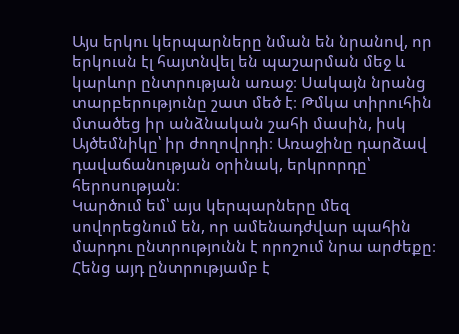Այս երկու կերպարները նման են նրանով, որ երկուսն էլ հայտնվել են պաշարման մեջ և կարևոր ընտրության առաջ։ Սակայն նրանց տարբերությունը շատ մեծ է։ Թմկա տիրուհին մտածեց իր անձնական շահի մասին, իսկ Այծեմնիկը՝ իր ժողովրդի։ Առաջինը դարձավ դավաճանության օրինակ, երկրորդը՝ հերոսության։
Կարծում եմ՝ այս կերպարները մեզ սովորեցնում են, որ ամենադժվար պահին մարդու ընտրությունն է որոշում նրա արժեքը։ Հենց այդ ընտրությամբ է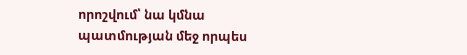որոշվում՝ նա կմնա պատմության մեջ որպես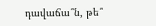դավաճա՞ն, թե՞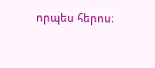որպես հերոս։